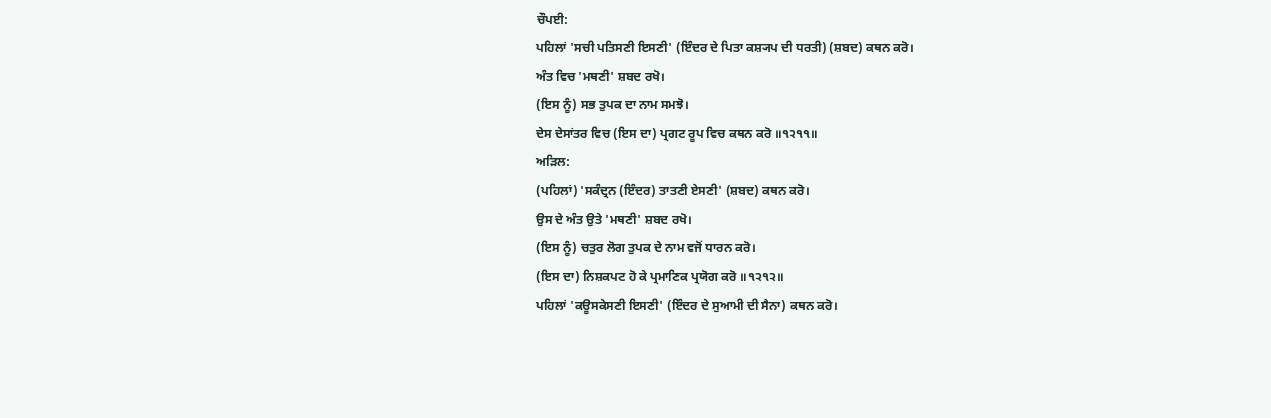ਚੌਪਈ:
ਪਹਿਲਾਂ 'ਸਚੀ ਪਤਿਸਣੀ ਇਸਣੀ' (ਇੰਦਰ ਦੇ ਪਿਤਾ ਕਸ਼੍ਯਪ ਦੀ ਧਰਤੀ) (ਸ਼ਬਦ) ਕਥਨ ਕਰੋ।
ਅੰਤ ਵਿਚ 'ਮਥਣੀ' ਸ਼ਬਦ ਰਖੋ।
(ਇਸ ਨੂੰ) ਸਭ ਤੁਪਕ ਦਾ ਨਾਮ ਸਮਝੋ।
ਦੇਸ ਦੇਸਾਂਤਰ ਵਿਚ (ਇਸ ਦਾ) ਪ੍ਰਗਟ ਰੂਪ ਵਿਚ ਕਥਨ ਕਰੋ ॥੧੨੧੧॥
ਅੜਿਲ:
(ਪਹਿਲਾਂ) 'ਸਕੰਦ੍ਰਨ (ਇੰਦਰ) ਤਾਤਣੀ ਏਸਣੀ' (ਸ਼ਬਦ) ਕਥਨ ਕਰੋ।
ਉਸ ਦੇ ਅੰਤ ਉਤੇ 'ਮਥਣੀ' ਸ਼ਬਦ ਰਖੋ।
(ਇਸ ਨੂੰ) ਚਤੁਰ ਲੋਗ ਤੁਪਕ ਦੇ ਨਾਮ ਵਜੋਂ ਧਾਰਨ ਕਰੋ।
(ਇਸ ਦਾ) ਨਿਸ਼ਕਪਟ ਹੋ ਕੇ ਪ੍ਰਮਾਣਿਕ ਪ੍ਰਯੋਗ ਕਰੋ ॥੧੨੧੨॥
ਪਹਿਲਾਂ 'ਕਊਸਕੇਸਣੀ ਇਸਣੀ' (ਇੰਦਰ ਦੇ ਸੁਆਮੀ ਦੀ ਸੈਨਾ) ਕਥਨ ਕਰੋ।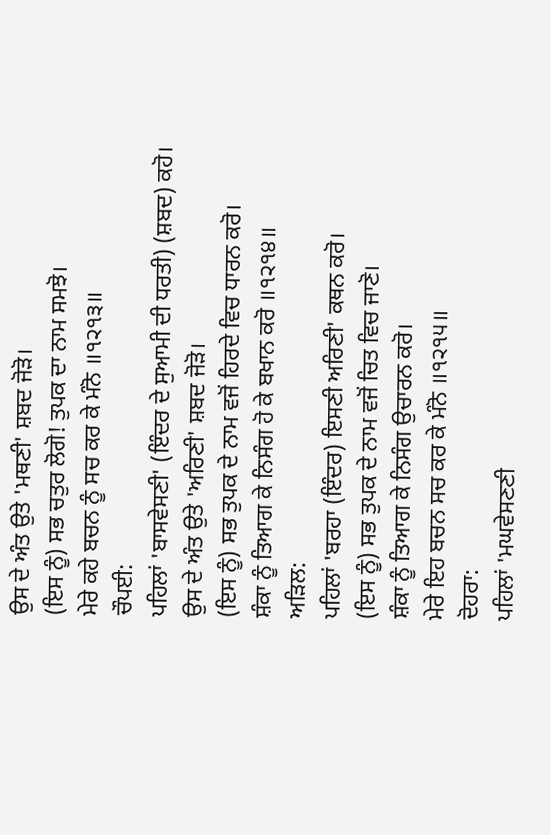ਉਸ ਦੇ ਅੰਤ ਉਤੇ 'ਮਥਣੀ' ਸ਼ਬਦ ਜੋੜੋ।
(ਇਸ ਨੂੰ) ਸਭ ਚਤੁਰ ਲੋਗੋ! ਤੁਪਕ ਦਾ ਨਾਮ ਸਮਝੋ।
ਮੇਰੇ ਕਹੇ ਬਚਨ ਨੂੰ ਸਚ ਕਰ ਕੇ ਮੰਨੋ ॥੧੨੧੩॥
ਚੌਪਈ:
ਪਹਿਲਾਂ 'ਬਾਸਵੇਸਣੀ' (ਇੰਦਰ ਦੇ ਸੁਆਮੀ ਦੀ ਧਰਤੀ) (ਸ਼ਬਦ) ਕਹੋ।
ਉਸ ਦੇ ਅੰਤ ਉਤੇ 'ਅਰਿਣੀ' ਸ਼ਬਦ ਜੋੜੋ।
(ਇਸ ਨੂੰ) ਸਭ ਤੁਪਕ ਦੇ ਨਾਮ ਵਜੋਂ ਹਿਰਦੇ ਵਿਚ ਧਾਰਨ ਕਰੋ।
ਸ਼ੰਕਾ ਨੂੰ ਤਿਆਗ ਕੇ ਨਿਸੰਗ ਹੋ ਕੇ ਬਖਾਨ ਕਰੋ ॥੧੨੧੪॥
ਅੜਿਲ:
ਪਹਿਲਾਂ 'ਬਰਹਾ (ਇੰਦਰ) ਇਸਣੀ ਅਰਿਣੀ' ਕਥਨ ਕਰੋ।
(ਇਸ ਨੂੰ) ਸਭ ਤੁਪਕ ਦੇ ਨਾਮ ਵਜੋਂ ਚਿਤ ਵਿਚ ਜਾਣੋ।
ਸ਼ੰਕਾ ਨੂੰ ਤਿਆਗ ਕੇ ਨਿਸੰਗ ਉਚਾਰਨ ਕਰੋ।
ਮੇਰੇ ਇਹ ਬਚਨ ਸਚ ਕਰ ਕੇ ਮੰਨੋ ॥੧੨੧੫॥
ਦੋਹਰਾ:
ਪਹਿਲਾਂ 'ਮਘਵੇਸਣਣੀ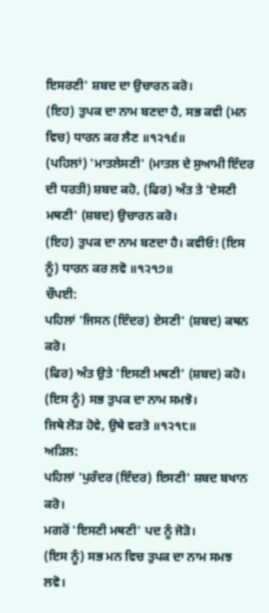ਇਸਰਣੀ' ਸ਼ਬਦ ਦਾ ਉਚਾਰਨ ਕਰੋ।
(ਇਹ) ਤੁਪਕ ਦਾ ਨਾਮ ਬਣਦਾ ਹੈ, ਸਭ ਕਵੀ (ਮਨ ਵਿਚ) ਧਾਰਨ ਕਰ ਲੈਣ ॥੧੨੧੬॥
(ਪਹਿਲਾਂ) 'ਮਾਤਲੇਸਣੀ' (ਮਾਤਲ ਦੇ ਸੁਆਮੀ ਇੰਦਰ ਦੀ ਧਰਤੀ) ਸ਼ਬਦ ਕਹੋ, (ਫਿਰ) ਅੰਤ ਤੇ 'ਏਸਣੀ ਮਥਣੀ' (ਸ਼ਬਦ) ਉਚਾਰਨ ਕਰੋ।
(ਇਹ) ਤੁਪਕ ਦਾ ਨਾਮ ਬਣਦਾ ਹੈ। ਕਵੀਓ! (ਇਸ ਨੂੰ) ਧਾਰਨ ਕਰ ਲਵੋ ॥੧੨੧੭॥
ਚੌਪਈ:
ਪਹਿਲਾਂ 'ਜਿਸਨ (ਇੰਦਰ) ਏਸਣੀ' (ਸ਼ਬਦ) ਕਥਨ ਕਰੋ।
(ਫਿਰ) ਅੰਤ ਉਤੇ 'ਇਸਣੀ ਮਥਣੀ' (ਸ਼ਬਦ) ਕਹੋ।
(ਇਸ ਨੂੰ) ਸਭ ਤੁਪਕ ਦਾ ਨਾਮ ਸਮਝੋ।
ਜਿਥੇ ਲੋੜ ਹੋਵੇ, ਉਥੇ ਵਰਤੋ ॥੧੨੧੮॥
ਅੜਿਲ:
ਪਹਿਲਾਂ 'ਪੁਰੰਦਰ (ਇੰਦਰ) ਇਸਣੀ' ਸ਼ਬਦ ਬਖਾਨ ਕਰੋ।
ਮਗਰੋਂ 'ਇਸਣੀ ਮਥਣੀ' ਪਦ ਨੂੰ ਜੋੜੋ।
(ਇਸ ਨੂੰ) ਸਭ ਮਨ ਵਿਚ ਤੁਪਕ ਦਾ ਨਾਮ ਸਮਝ ਲਵੋ।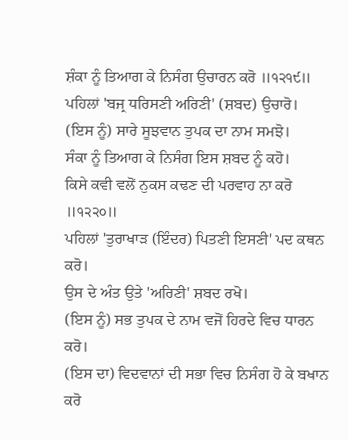ਸ਼ੰਕਾ ਨੂੰ ਤਿਆਗ ਕੇ ਨਿਸੰਗ ਉਚਾਰਨ ਕਰੋ ॥੧੨੧੯॥
ਪਹਿਲਾਂ 'ਬਜ੍ਰ ਧਰਿਸਣੀ ਅਰਿਣੀ' (ਸ਼ਬਦ) ਉਚਾਰੋ।
(ਇਸ ਨੂੰ) ਸਾਰੇ ਸੂਝਵਾਨ ਤੁਪਕ ਦਾ ਨਾਮ ਸਮਝੋ।
ਸੰਕਾ ਨੂੰ ਤਿਆਗ ਕੇ ਨਿਸੰਗ ਇਸ ਸ਼ਬਦ ਨੂੰ ਕਹੋ।
ਕਿਸੇ ਕਵੀ ਵਲੋਂ ਨੁਕਸ ਕਢਣ ਦੀ ਪਰਵਾਹ ਨਾ ਕਰੋ ॥੧੨੨੦॥
ਪਹਿਲਾਂ 'ਤੁਰਾਖਾੜ (ਇੰਦਰ) ਪਿਤਣੀ ਇਸਣੀ' ਪਦ ਕਥਨ ਕਰੋ।
ਉਸ ਦੇ ਅੰਤ ਉਤੇ 'ਅਰਿਣੀ' ਸ਼ਬਦ ਰਖੋ।
(ਇਸ ਨੂੰ) ਸਭ ਤੁਪਕ ਦੇ ਨਾਮ ਵਜੋਂ ਹਿਰਦੇ ਵਿਚ ਧਾਰਨ ਕਰੋ।
(ਇਸ ਦਾ) ਵਿਦਵਾਨਾਂ ਦੀ ਸਭਾ ਵਿਚ ਨਿਸੰਗ ਹੋ ਕੇ ਬਖਾਨ ਕਰੋ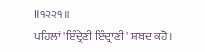॥੧੨੨੧॥
ਪਹਿਲਾਂ 'ਇੰਦ੍ਰੇਣੀ ਇੰਦ੍ਰਾਣੀ' ਸ਼ਬਦ ਕਹੋ।